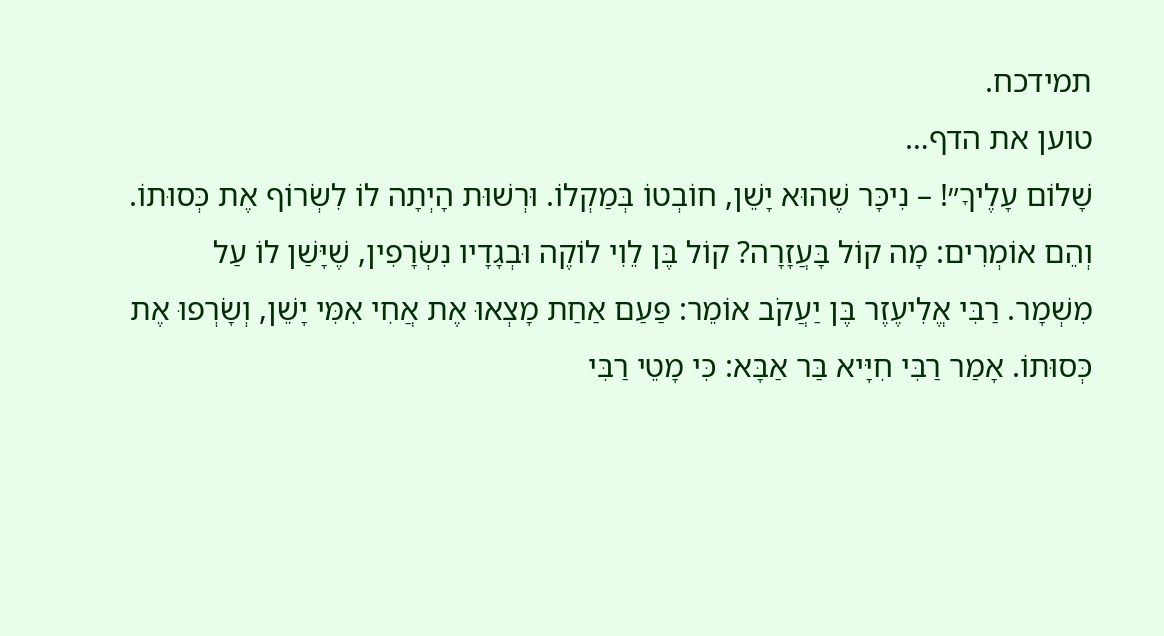תמידכח.
טוען את הדף…
שָׁלוֹם עָלֶיךָ״! – נִיכָּר שֶׁהוּא יָשֵׁן, חוֹבְטוֹ בְּמַקְלוֹ. וּרְשׁוּת הָיְתָה לוֹ לִשְׂרוֹף אֶת כְּסוּתוֹ. וְהֵם אוֹמְרִים: מָה קוֹל בָּעֲזָרָה? קוֹל בֶּן לֵוִי לוֹקֶה וּבְגָדָיו נִשְׂרָפִין, שֶׁיָּשַׁן לוֹ עַל מִשְׁמָר. רַבִּי אֱלִיעֶזֶר בֶּן יַעֲקֹב אוֹמֵר: פַּעַם אַחַת מָצְאוּ אֶת אֲחִי אִמִּי יָשֵׁן, וְשָׂרְפוּ אֶת כְּסוּתוֹ. אָמַר רַבִּי חִיָּיא בַּר אַבָּא: כִּי מָטֵי רַבִּי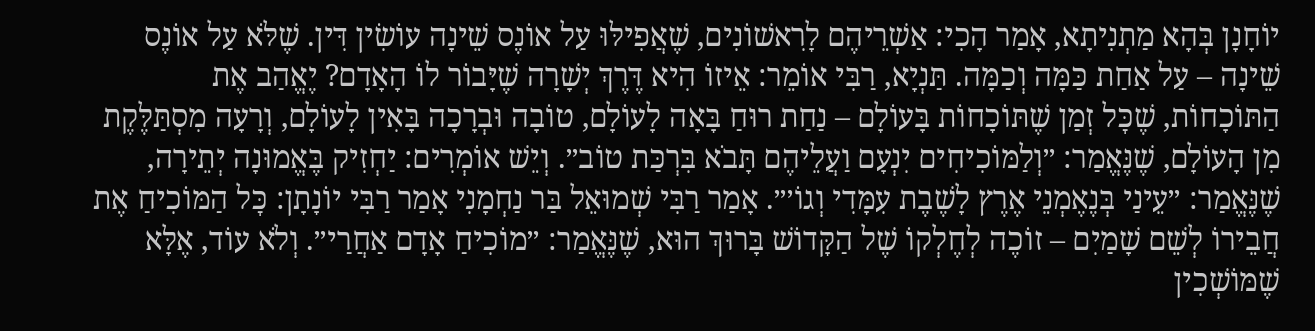יוֹחָנָן בְּהָא מַתְנִיתָא, אָמַר הָכִי: אַשְׁרֵיהֶם לָרִאשׁוֹנִים, שֶׁאֲפִילּוּ עַל אוֹנֶס שֵׁינָה עוֹשִׂין דִּין. שֶׁלֹּא עַל אוֹנֶס שֵׁינָה – עַל אַחַת כַּמָּה וְכַמָּה. תַּנְיָא, רַבִּי אוֹמֵר: אֵיזוֹ הִיא דֶּרֶךְ יְשָׁרָה שֶׁיָּבוֹר לוֹ הָאָדָם? יֶאֱהַב אֶת הַתּוֹכָחוֹת, שֶׁכׇּל זְמַן שֶׁתּוֹכָחוֹת בָּעוֹלָם – נַחַת רוּחַ בָּאָה לָעוֹלָם, טוֹבָה וּבְרָכָה בָּאִין לָעוֹלָם, וְרָעָה מִסְתַּלֶּקֶת מִן הָעוֹלָם, שֶׁנֶּאֱמַר: ״וְלַמּוֹכִיחִים יִנְעָם וַעֲלֵיהֶם תָּבֹא בִּרְכַּת טוֹב״. וְיֵשׁ אוֹמְרִים: יַחְזִיק בֶּאֱמוּנָה יְתֵירָה, שֶׁנֶּאֱמַר: ״עֵינַי בְּנֶאֶמְנֵי אֶרֶץ לָשֶׁבֶת עִמָּדִי וְגוֹ׳״. אָמַר רַבִּי שְׁמוּאֵל בַּר נַחְמָנִי אָמַר רַבִּי יוֹנָתָן: כׇּל הַמּוֹכִיחַ אֶת חֲבֵירוֹ לְשֵׁם שָׁמַיִם – זוֹכֶה לְחֶלְקוֹ שֶׁל הַקָּדוֹשׁ בָּרוּךְ הוּא, שֶׁנֶּאֱמַר: ״מוֹכִיחַ אָדָם אַחֲרַי״. וְלֹא עוֹד, אֶלָּא שֶׁמּוֹשְׁכִין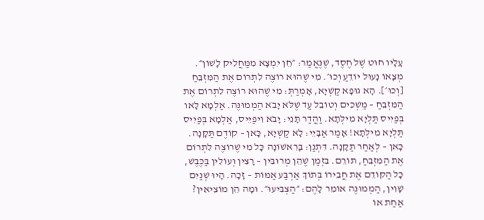עָלָיו חוּט שֶׁל חֶסֶד, שֶׁנֶּאֱמַר: ״חֵן יִמְצָא מִמַּחֲלִיק לָשׁוֹן״. מְצָאוֹ נָעוּל יוֹדֵעַ וְכוּ׳. מִי שֶׁהוּא רוֹצֶה לִתְרוֹם אֶת הַמִּזְבֵּחַ [וְכוּ׳]. הָא גוּפָא קַשְׁיָא, אָמְרַתְּ: מִי שֶׁהוּא רוֹצֶה לִתְרוֹם אֶת הַמִּזְבֵּחַ – מַשְׁכִּים וְטוֹבֵל עַד שֶׁלֹּא יָבֹא הַמְמוּנֶּה. אַלְמָא לָאו בְּפַיִיס תַּלְיָא מִילְּתָא. וַהֲדַר תָּנֵי: יָבֹא וִיפַיֵּיס, אַלְמָא בְּפַיִיס תַּלְיָא מִילְּתָא! אָמַר אַבָּיֵי: לָא קַשְׁיָא, כָּאן – קוֹדֶם תַּקָּנָה. כָּאן – לְאַחַר תַּקָּנָה. דִּתְנַן: בָּרִאשׁוֹנָה כׇּל מִי שֶׁרוֹצֶה לִתְרוֹם אֶת הַמִּזְבֵּחַ, תּוֹרֵם. בִּזְמַן שֶׁהֵן מְרוּבִּין – רָצִין וְעוֹלִין בַּכֶּבֶשׁ, כׇּל הַקּוֹדֵם אֶת חֲבֵירוֹ בְּתוֹךְ אַרְבַּע אַמּוֹת – זָכָה. הָיוּ שְׁנַיִם שָׁוִין, הַמְמוּנֶּה אוֹמֵר לָהֶם: ״הַצְבִּיעוּ״. וּמָה הֵן מוֹצִיאִין? אַחַת אוֹ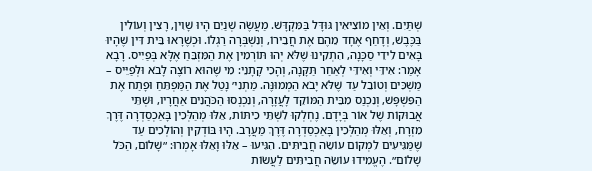שְׁתַּיִם. וְאֵין מוֹצִיאִין גּוּדָּל בַּמִּקְדָּשׁ. מַעֲשֶׂה שְׁנַיִם הָיוּ שָׁוִין, רָצִין וְעוֹלִין בַּכֶּבֶשׁ, וְדָחַף אֶחָד מֵהֶם אֶת חֲבֵירוֹ, וְנִשְׁבְּרָה רַגְלוֹ. וּכְשֶׁרָאוּ בֵּית דִּין שֶׁהָיוּ בָּאִים לִידֵי סַכָּנָה, הִתְקִינוּ שֶׁלֹּא יְהוּ תּוֹרְמִין אֶת הַמִּזְבֵּחַ אֶלָּא בְּפַיִיס. רָבָא אָמַר: אִידֵּי וְאִידֵּי לְאַחַר תַּקָּנָה, וְהָכִי קָתָנֵי: מִי שֶׁהוּא רוֹצֶה לָבֹא וּלְפַיֵּיס – מַשְׁכִּים וְטוֹבֵל עַד שֶׁלֹּא יָבֹא הַמְמוּנֶּה. מַתְנִי׳ נָטַל אֶת הַמַּפְתֵּחַ וּפָתַח אֶת הַפִּשְׁפָּשׁ, וְנִכְנַס מִבֵּית הַמּוֹקֵד לָעֲזָרָה, וְנִכְנְסוּ הַכֹּהֲנִים אַחֲרָיו, וּשְׁתֵּי אֲבוּקוֹת שֶׁל אוֹר בְּיָדָם. נֶחְלְקוּ לִשְׁתֵּי כִיתּוֹת, אֵלּוּ מְהַלְּכִין בָּאַכְסַדְרָה דֶּרֶךְ מִזְרָח, וְאֵלּוּ מְהַלְּכִין בָּאַכְסַדְרָה דֶּרֶךְ מַעֲרָב. הָיוּ בּוֹדְקִין וְהוֹלְכִים עַד שֶׁמַּגִּיעִים לִמְקוֹם עוֹשֵׂה חֲבִיתִּים. הִגִּיעוּ – אֵלּוּ וָאֵלּוּ אָמְרוּ: ״שָׁלוֹם, הַכֹּל שָׁלוֹם״. הֶעֱמִידוּ עוֹשֵׂה חֲבִיתִּים לַעֲשׂוֹת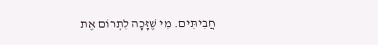חֲבִיתִּים. מִי שֶׁזָּכָה לִתְרוֹם אֶת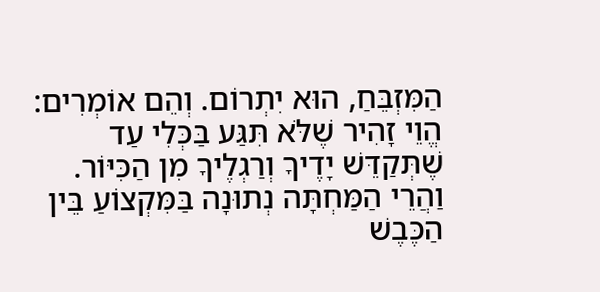הַמִּזְבֵּחַ, הוּא יִתְרוֹם. וְהֵם אוֹמְרִים: הֱוֵי זָהִיר שֶׁלֹּא תִּגַּע בַּכְּלִי עַד שֶׁתְּקַדֵּשׁ יָדֶיךָ וְרַגְלֶיךָ מִן הַכִּיּוֹר. וַהֲרֵי הַמַּחְתָּה נְתוּנָה בַּמִּקְצוֹעַ בֵּין הַכֶּבֶשׁ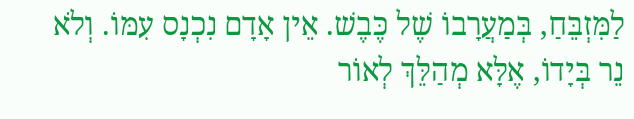לַמִּזְבֵּחַ, בְּמַעֲרָבוֹ שֶׁל כֶּבֶשׁ. אֵין אָדָם נִכְנָס עִמּוֹ. וְלֹא נֵר בְּיָדוֹ, אֶלָּא מְהַלֵּךְ לְאוֹר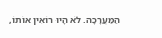הַמַּעֲרָכָה. לֹא הָיוּ רוֹאִין אוֹתוֹ,